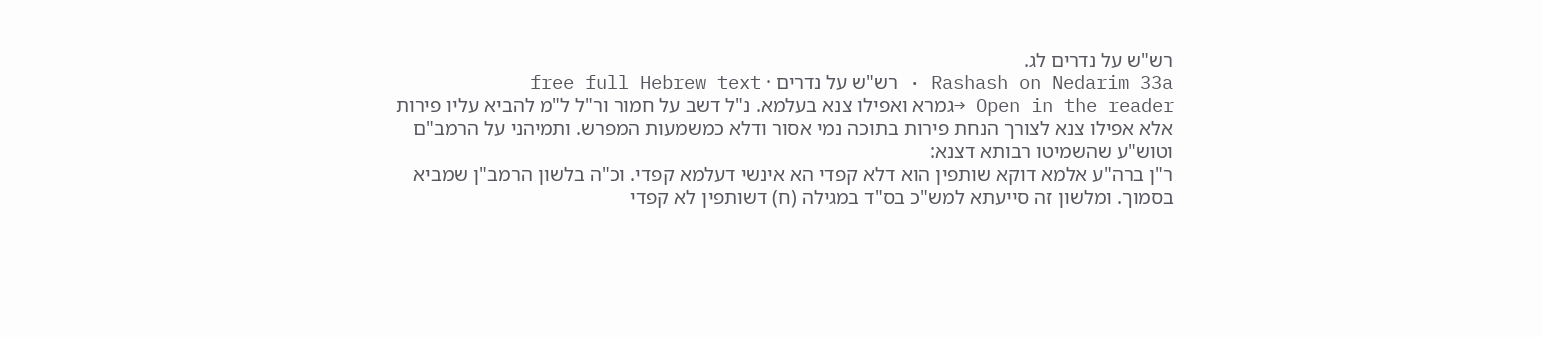רש"ש על נדרים לג.
Rashash on Nedarim 33a · רש"ש על נדרים · free full Hebrew text
Open in the reader →גמרא ואפילו צנא בעלמא. נ"ל דשב על חמור ור"ל ל"מ להביא עליו פירות אלא אפילו צנא לצורך הנחת פירות בתוכה נמי אסור ודלא כמשמעות המפרש. ותמיהני על הרמב"ם וטוש"ע שהשמיטו רבותא דצנא:
ר"ן ברה"ע אלמא דוקא שותפין הוא דלא קפדי הא אינשי דעלמא קפדי. וכ"ה בלשון הרמב"ן שמביא בסמוך. ומלשון זה סייעתא למש"כ בס"ד במגילה (ח) דשותפין לא קפדי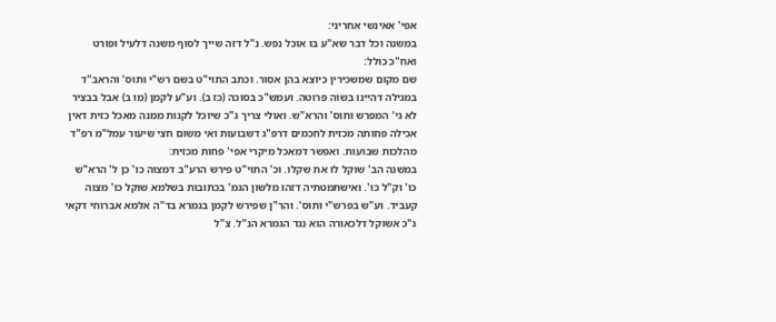אפי' אאינשי אחריני:
במשנה וכל דבר שא"ע בו אוכל נפש. נ"ל דזה שייך לסוף משנה דלעיל ופורט ואח"כ כולל:
שם מקום שמשכירין כיוצא בהן אסור. וכתב התוי"ט בשם רש"י ותוס' והראב"ד במגילה דהיינו בשוה פרוטה. ועמש"כ בסוכה (כז ב). וע"ע לקמן (מו ב) אבל בבציר לא גי' המפרש ותוס' והרא"ש. ואולי צריך ג"כ שיוכל לקנות ממנה מאכל כזית דאין אכילה פחותה מכזית לחכמים דרפ"ג דשבועות ואי משום חצי שיעור עמל"מ רפ"ד מהלכות שבועות. ואפשר דמאכל מיקרי אפי' פחות מכזית:
במשנה הב' שוקל לו את שקלו. וכ' התוי"ט פירש הרע"ב דמצוה כו' כן ל' הרא"ש כו' וק"ל כו'. ואישתמטתיה דזהו מלשון הגמ' בכתובות בשלמא שוקל כו' מצוה קעביד. וע"ש בפרש"י ותוס'. והר"ן שפירש לקמן בגמרא בד"ה אלמא אברוחי דקאי ג"כ אשוקל דלכאורה הוא נגד הגמרא הנ"ל. צ"ל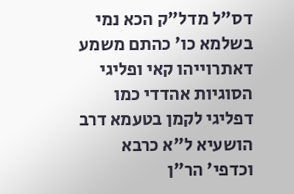דס"ל מדל"ק הכא נמי בשלמא כו' כהתם משמע דאתרוייהו קאי ופליגי הסוגיות אהדדי כמו דפליגי לקמן בטעמא דרב הושעיא ל"א כרבא וכדפי' הר"ן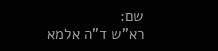שם:
רא"ש ד"ה אלמא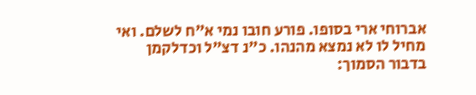אברוחי ארי בסופו. פורע חובו נמי א"ח לשלם. ואי מחיל לו לא נמצא מהנהו. כ"נ דצ"ל וכדלקמן בדבור הסמוך: